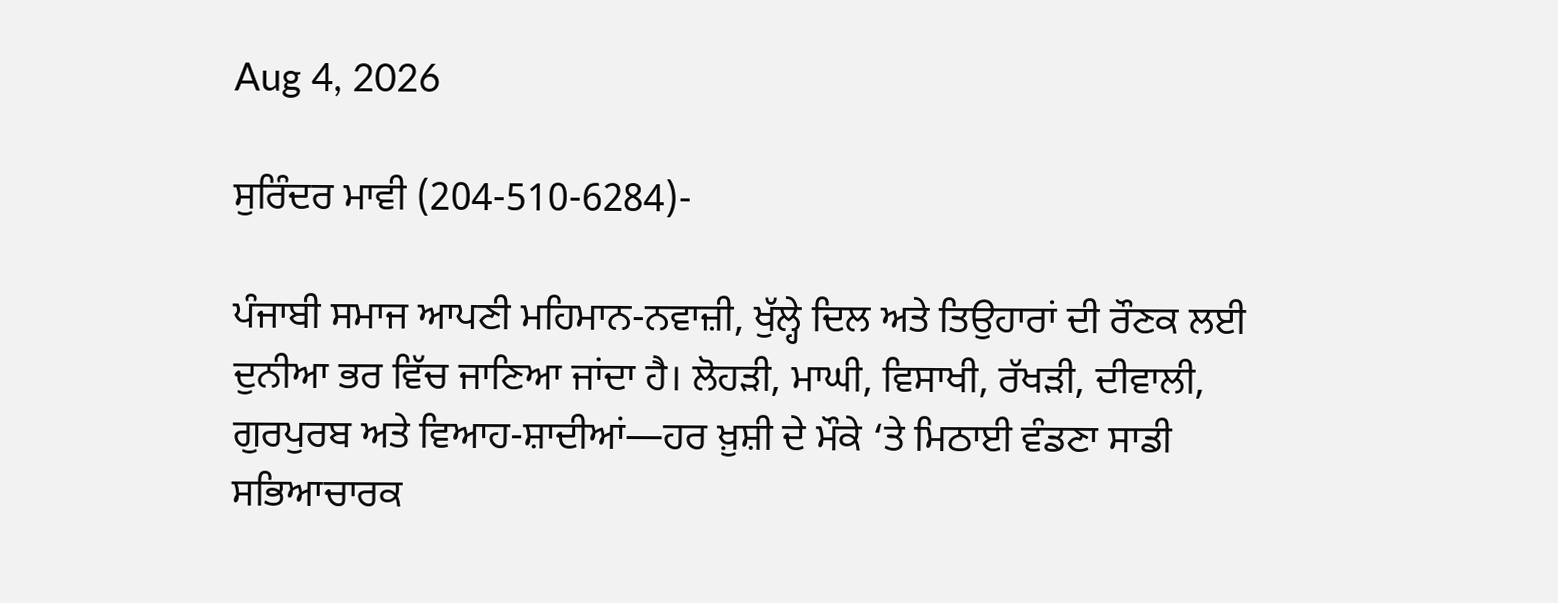Aug 4, 2026

ਸੁਰਿੰਦਰ ਮਾਵੀ (204-510-6284)-

ਪੰਜਾਬੀ ਸਮਾਜ ਆਪਣੀ ਮਹਿਮਾਨ-ਨਵਾਜ਼ੀ, ਖੁੱਲ੍ਹੇ ਦਿਲ ਅਤੇ ਤਿਉਹਾਰਾਂ ਦੀ ਰੌਣਕ ਲਈ ਦੁਨੀਆ ਭਰ ਵਿੱਚ ਜਾਣਿਆ ਜਾਂਦਾ ਹੈ। ਲੋਹੜੀ, ਮਾਘੀ, ਵਿਸਾਖੀ, ਰੱਖੜੀ, ਦੀਵਾਲੀ, ਗੁਰਪੁਰਬ ਅਤੇ ਵਿਆਹ-ਸ਼ਾਦੀਆਂ—ਹਰ ਖ਼ੁਸ਼ੀ ਦੇ ਮੌਕੇ ‘ਤੇ ਮਿਠਾਈ ਵੰਡਣਾ ਸਾਡੀ ਸਭਿਆਚਾਰਕ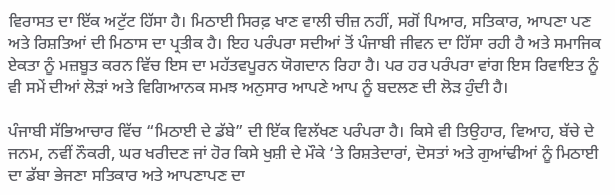ਵਿਰਾਸਤ ਦਾ ਇੱਕ ਅਟੁੱਟ ਹਿੱਸਾ ਹੈ। ਮਿਠਾਈ ਸਿਰਫ਼ ਖਾਣ ਵਾਲੀ ਚੀਜ਼ ਨਹੀਂ, ਸਗੋਂ ਪਿਆਰ, ਸਤਿਕਾਰ, ਆਪਣਾ ਪਣ ਅਤੇ ਰਿਸ਼ਤਿਆਂ ਦੀ ਮਿਠਾਸ ਦਾ ਪ੍ਰਤੀਕ ਹੈ। ਇਹ ਪਰੰਪਰਾ ਸਦੀਆਂ ਤੋਂ ਪੰਜਾਬੀ ਜੀਵਨ ਦਾ ਹਿੱਸਾ ਰਹੀ ਹੈ ਅਤੇ ਸਮਾਜਿਕ ਏਕਤਾ ਨੂੰ ਮਜ਼ਬੂਤ ਕਰਨ ਵਿੱਚ ਇਸ ਦਾ ਮਹੱਤਵਪੂਰਨ ਯੋਗਦਾਨ ਰਿਹਾ ਹੈ। ਪਰ ਹਰ ਪਰੰਪਰਾ ਵਾਂਗ ਇਸ ਰਿਵਾਇਤ ਨੂੰ ਵੀ ਸਮੇਂ ਦੀਆਂ ਲੋੜਾਂ ਅਤੇ ਵਿਗਿਆਨਕ ਸਮਝ ਅਨੁਸਾਰ ਆਪਣੇ ਆਪ ਨੂੰ ਬਦਲਣ ਦੀ ਲੋੜ ਹੁੰਦੀ ਹੈ।

ਪੰਜਾਬੀ ਸੱਭਿਆਚਾਰ ਵਿੱਚ “ਮਿਠਾਈ ਦੇ ਡੱਬੇ” ਦੀ ਇੱਕ ਵਿਲੱਖਣ ਪਰੰਪਰਾ ਹੈ। ਕਿਸੇ ਵੀ ਤਿਉਹਾਰ, ਵਿਆਹ, ਬੱਚੇ ਦੇ ਜਨਮ, ਨਵੀਂ ਨੌਕਰੀ, ਘਰ ਖਰੀਦਣ ਜਾਂ ਹੋਰ ਕਿਸੇ ਖੁਸ਼ੀ ਦੇ ਮੌਕੇ ‘ਤੇ ਰਿਸ਼ਤੇਦਾਰਾਂ, ਦੋਸਤਾਂ ਅਤੇ ਗੁਆਂਢੀਆਂ ਨੂੰ ਮਿਠਾਈ ਦਾ ਡੱਬਾ ਭੇਜਣਾ ਸਤਿਕਾਰ ਅਤੇ ਆਪਣਾਪਣ ਦਾ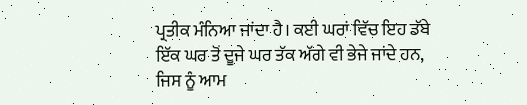ਪ੍ਰਤੀਕ ਮੰਨਿਆ ਜਾਂਦਾ ਹੈ। ਕਈ ਘਰਾਂ ਵਿੱਚ ਇਹ ਡੱਬੇ ਇੱਕ ਘਰ ਤੋਂ ਦੂਜੇ ਘਰ ਤੱਕ ਅੱਗੇ ਵੀ ਭੇਜੇ ਜਾਂਦੇ ਹਨ, ਜਿਸ ਨੂੰ ਆਮ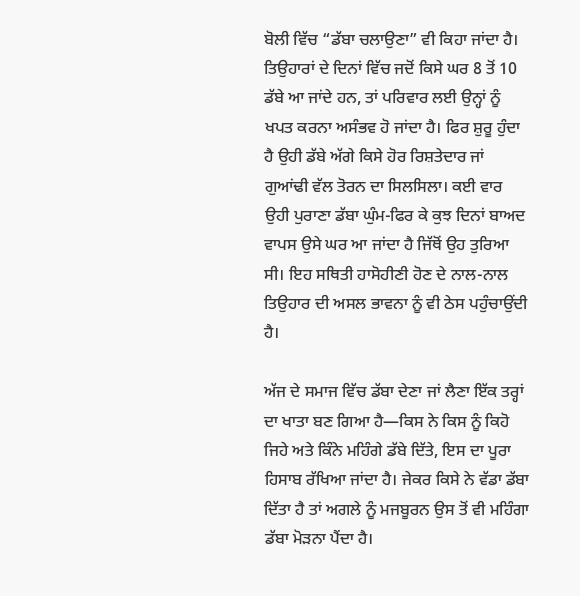ਬੋਲੀ ਵਿੱਚ “ਡੱਬਾ ਚਲਾਉਣਾ” ਵੀ ਕਿਹਾ ਜਾਂਦਾ ਹੈ। ਤਿਉਹਾਰਾਂ ਦੇ ਦਿਨਾਂ ਵਿੱਚ ਜਦੋਂ ਕਿਸੇ ਘਰ 8 ਤੋਂ 10 ਡੱਬੇ ਆ ਜਾਂਦੇ ਹਨ, ਤਾਂ ਪਰਿਵਾਰ ਲਈ ਉਨ੍ਹਾਂ ਨੂੰ ਖਪਤ ਕਰਨਾ ਅਸੰਭਵ ਹੋ ਜਾਂਦਾ ਹੈ। ਫਿਰ ਸ਼ੁਰੂ ਹੁੰਦਾ ਹੈ ਉਹੀ ਡੱਬੇ ਅੱਗੇ ਕਿਸੇ ਹੋਰ ਰਿਸ਼ਤੇਦਾਰ ਜਾਂ ਗੁਆਂਢੀ ਵੱਲ ਤੋਰਨ ਦਾ ਸਿਲਸਿਲਾ। ਕਈ ਵਾਰ ਉਹੀ ਪੁਰਾਣਾ ਡੱਬਾ ਘੁੰਮ-ਫਿਰ ਕੇ ਕੁਝ ਦਿਨਾਂ ਬਾਅਦ ਵਾਪਸ ਉਸੇ ਘਰ ਆ ਜਾਂਦਾ ਹੈ ਜਿੱਥੋਂ ਉਹ ਤੁਰਿਆ ਸੀ। ਇਹ ਸਥਿਤੀ ਹਾਸੋਹੀਣੀ ਹੋਣ ਦੇ ਨਾਲ-ਨਾਲ ਤਿਉਹਾਰ ਦੀ ਅਸਲ ਭਾਵਨਾ ਨੂੰ ਵੀ ਠੇਸ ਪਹੁੰਚਾਉਂਦੀ ਹੈ।

ਅੱਜ ਦੇ ਸਮਾਜ ਵਿੱਚ ਡੱਬਾ ਦੇਣਾ ਜਾਂ ਲੈਣਾ ਇੱਕ ਤਰ੍ਹਾਂ ਦਾ ਖਾਤਾ ਬਣ ਗਿਆ ਹੈ—ਕਿਸ ਨੇ ਕਿਸ ਨੂੰ ਕਿਹੋ ਜਿਹੇ ਅਤੇ ਕਿੰਨੇ ਮਹਿੰਗੇ ਡੱਬੇ ਦਿੱਤੇ, ਇਸ ਦਾ ਪੂਰਾ ਹਿਸਾਬ ਰੱਖਿਆ ਜਾਂਦਾ ਹੈ। ਜੇਕਰ ਕਿਸੇ ਨੇ ਵੱਡਾ ਡੱਬਾ ਦਿੱਤਾ ਹੈ ਤਾਂ ਅਗਲੇ ਨੂੰ ਮਜਬੂਰਨ ਉਸ ਤੋਂ ਵੀ ਮਹਿੰਗਾ ਡੱਬਾ ਮੋੜਨਾ ਪੈਂਦਾ ਹੈ।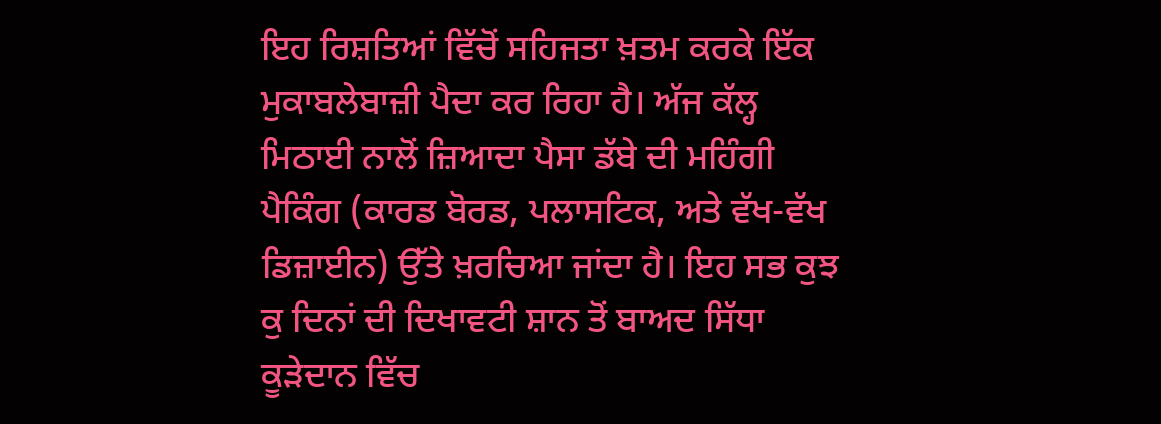ਇਹ ਰਿਸ਼ਤਿਆਂ ਵਿੱਚੋਂ ਸਹਿਜਤਾ ਖ਼ਤਮ ਕਰਕੇ ਇੱਕ ਮੁਕਾਬਲੇਬਾਜ਼ੀ ਪੈਦਾ ਕਰ ਰਿਹਾ ਹੈ। ਅੱਜ ਕੱਲ੍ਹ ਮਿਠਾਈ ਨਾਲੋਂ ਜ਼ਿਆਦਾ ਪੈਸਾ ਡੱਬੇ ਦੀ ਮਹਿੰਗੀ ਪੈਕਿੰਗ (ਕਾਰਡ ਬੋਰਡ, ਪਲਾਸਟਿਕ, ਅਤੇ ਵੱਖ-ਵੱਖ ਡਿਜ਼ਾਈਨ) ਉੱਤੇ ਖ਼ਰਚਿਆ ਜਾਂਦਾ ਹੈ। ਇਹ ਸਭ ਕੁਝ ਕੁ ਦਿਨਾਂ ਦੀ ਦਿਖਾਵਟੀ ਸ਼ਾਨ ਤੋਂ ਬਾਅਦ ਸਿੱਧਾ ਕੂੜੇਦਾਨ ਵਿੱਚ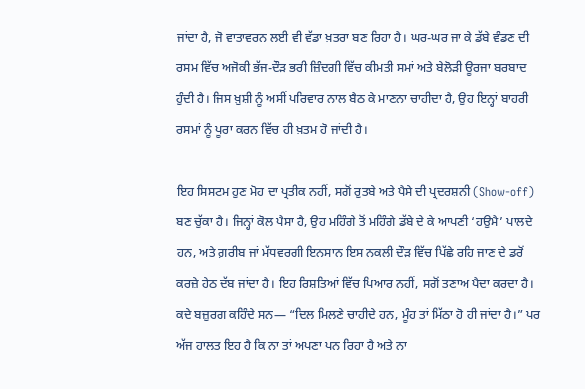ਜਾਂਦਾ ਹੈ, ਜੋ ਵਾਤਾਵਰਨ ਲਈ ਵੀ ਵੱਡਾ ਖ਼ਤਰਾ ਬਣ ਰਿਹਾ ਹੈ। ਘਰ-ਘਰ ਜਾ ਕੇ ਡੱਬੇ ਵੰਡਣ ਦੀ ਰਸਮ ਵਿੱਚ ਅਜੋਕੀ ਭੱਜ-ਦੌੜ ਭਰੀ ਜ਼ਿੰਦਗੀ ਵਿੱਚ ਕੀਮਤੀ ਸਮਾਂ ਅਤੇ ਬੇਲੋੜੀ ਊਰਜਾ ਬਰਬਾਦ ਹੁੰਦੀ ਹੈ। ਜਿਸ ਖ਼ੁਸ਼ੀ ਨੂੰ ਅਸੀਂ ਪਰਿਵਾਰ ਨਾਲ ਬੈਠ ਕੇ ਮਾਣਨਾ ਚਾਹੀਦਾ ਹੈ, ਉਹ ਇਨ੍ਹਾਂ ਬਾਹਰੀ ਰਸਮਾਂ ਨੂੰ ਪੂਰਾ ਕਰਨ ਵਿੱਚ ਹੀ ਖ਼ਤਮ ਹੋ ਜਾਂਦੀ ਹੈ।

ਇਹ ਸਿਸਟਮ ਹੁਣ ਮੋਹ ਦਾ ਪ੍ਰਤੀਕ ਨਹੀਂ, ਸਗੋਂ ਰੁਤਬੇ ਅਤੇ ਪੈਸੇ ਦੀ ਪ੍ਰਦਰਸ਼ਨੀ (Show-off) ਬਣ ਚੁੱਕਾ ਹੈ। ਜਿਨ੍ਹਾਂ ਕੋਲ ਪੈਸਾ ਹੈ, ਉਹ ਮਹਿੰਗੇ ਤੋਂ ਮਹਿੰਗੇ ਡੱਬੇ ਦੇ ਕੇ ਆਪਣੀ ‘ਹਉਮੈ’ ਪਾਲਦੇ ਹਨ, ਅਤੇ ਗ਼ਰੀਬ ਜਾਂ ਮੱਧਵਰਗੀ ਇਨਸਾਨ ਇਸ ਨਕਲੀ ਦੌੜ ਵਿੱਚ ਪਿੱਛੇ ਰਹਿ ਜਾਣ ਦੇ ਡਰੋਂ ਕਰਜ਼ੇ ਹੇਠ ਦੱਬ ਜਾਂਦਾ ਹੈ। ਇਹ ਰਿਸ਼ਤਿਆਂ ਵਿੱਚ ਪਿਆਰ ਨਹੀਂ, ਸਗੋਂ ਤਣਾਅ ਪੈਦਾ ਕਰਦਾ ਹੈ। ਕਦੇ ਬਜ਼ੁਰਗ ਕਹਿੰਦੇ ਸਨ— “ਦਿਲ ਮਿਲਣੇ ਚਾਹੀਦੇ ਹਨ, ਮੂੰਹ ਤਾਂ ਮਿੱਠਾ ਹੋ ਹੀ ਜਾਂਦਾ ਹੈ।” ਪਰ ਅੱਜ ਹਾਲਤ ਇਹ ਹੈ ਕਿ ਨਾ ਤਾਂ ਅਪਣਾ ਪਨ ਰਿਹਾ ਹੈ ਅਤੇ ਨਾ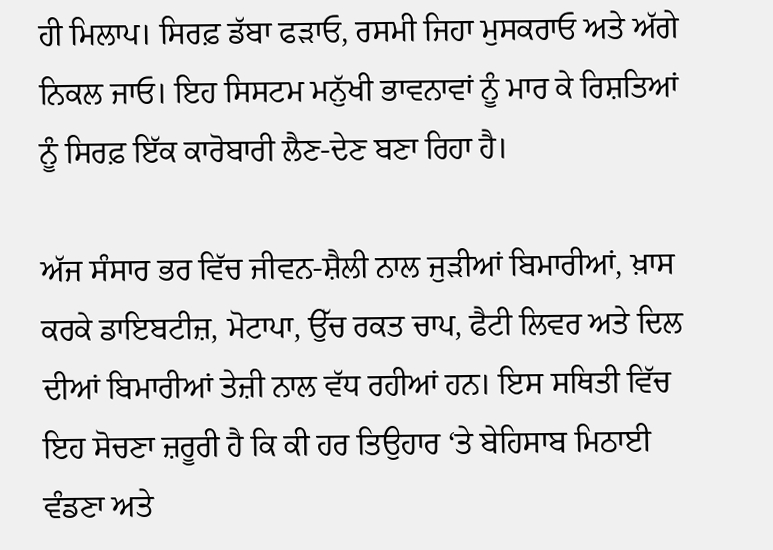ਹੀ ਮਿਲਾਪ। ਸਿਰਫ਼ ਡੱਬਾ ਫੜਾਓ, ਰਸਮੀ ਜਿਹਾ ਮੁਸਕਰਾਓ ਅਤੇ ਅੱਗੇ ਨਿਕਲ ਜਾਓ। ਇਹ ਸਿਸਟਮ ਮਨੁੱਖੀ ਭਾਵਨਾਵਾਂ ਨੂੰ ਮਾਰ ਕੇ ਰਿਸ਼ਤਿਆਂ ਨੂੰ ਸਿਰਫ਼ ਇੱਕ ਕਾਰੋਬਾਰੀ ਲੈਣ-ਦੇਣ ਬਣਾ ਰਿਹਾ ਹੈ।

ਅੱਜ ਸੰਸਾਰ ਭਰ ਵਿੱਚ ਜੀਵਨ-ਸ਼ੈਲੀ ਨਾਲ ਜੁੜੀਆਂ ਬਿਮਾਰੀਆਂ, ਖ਼ਾਸ ਕਰਕੇ ਡਾਇਬਟੀਜ਼, ਮੋਟਾਪਾ, ਉੱਚ ਰਕਤ ਚਾਪ, ਫੈਟੀ ਲਿਵਰ ਅਤੇ ਦਿਲ ਦੀਆਂ ਬਿਮਾਰੀਆਂ ਤੇਜ਼ੀ ਨਾਲ ਵੱਧ ਰਹੀਆਂ ਹਨ। ਇਸ ਸਥਿਤੀ ਵਿੱਚ ਇਹ ਸੋਚਣਾ ਜ਼ਰੂਰੀ ਹੈ ਕਿ ਕੀ ਹਰ ਤਿਉਹਾਰ ‘ਤੇ ਬੇਹਿਸਾਬ ਮਿਠਾਈ ਵੰਡਣਾ ਅਤੇ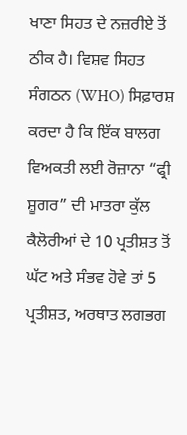ਖਾਣਾ ਸਿਹਤ ਦੇ ਨਜ਼ਰੀਏ ਤੋਂ ਠੀਕ ਹੈ। ਵਿਸ਼ਵ ਸਿਹਤ ਸੰਗਠਨ (WHO) ਸਿਫ਼ਾਰਸ਼ ਕਰਦਾ ਹੈ ਕਿ ਇੱਕ ਬਾਲਗ ਵਿਅਕਤੀ ਲਈ ਰੋਜ਼ਾਨਾ “ਫ੍ਰੀ ਸ਼ੂਗਰ” ਦੀ ਮਾਤਰਾ ਕੁੱਲ ਕੈਲੋਰੀਆਂ ਦੇ 10 ਪ੍ਰਤੀਸ਼ਤ ਤੋਂ ਘੱਟ ਅਤੇ ਸੰਭਵ ਹੋਵੇ ਤਾਂ 5 ਪ੍ਰਤੀਸ਼ਤ, ਅਰਥਾਤ ਲਗਭਗ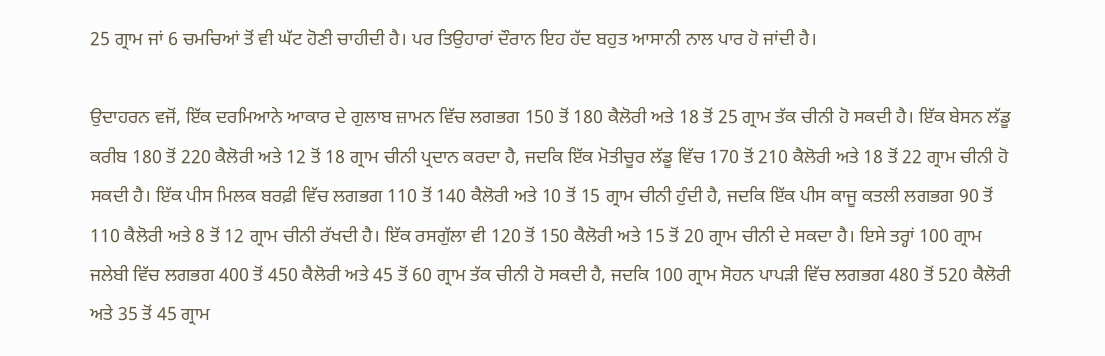25 ਗ੍ਰਾਮ ਜਾਂ 6 ਚਮਚਿਆਂ ਤੋਂ ਵੀ ਘੱਟ ਹੋਣੀ ਚਾਹੀਦੀ ਹੈ। ਪਰ ਤਿਉਹਾਰਾਂ ਦੌਰਾਨ ਇਹ ਹੱਦ ਬਹੁਤ ਆਸਾਨੀ ਨਾਲ ਪਾਰ ਹੋ ਜਾਂਦੀ ਹੈ।

ਉਦਾਹਰਨ ਵਜੋਂ, ਇੱਕ ਦਰਮਿਆਨੇ ਆਕਾਰ ਦੇ ਗੁਲਾਬ ਜ਼ਾਮਨ ਵਿੱਚ ਲਗਭਗ 150 ਤੋਂ 180 ਕੈਲੋਰੀ ਅਤੇ 18 ਤੋਂ 25 ਗ੍ਰਾਮ ਤੱਕ ਚੀਨੀ ਹੋ ਸਕਦੀ ਹੈ। ਇੱਕ ਬੇਸਨ ਲੱਡੂ ਕਰੀਬ 180 ਤੋਂ 220 ਕੈਲੋਰੀ ਅਤੇ 12 ਤੋਂ 18 ਗ੍ਰਾਮ ਚੀਨੀ ਪ੍ਰਦਾਨ ਕਰਦਾ ਹੈ, ਜਦਕਿ ਇੱਕ ਮੋਤੀਚੂਰ ਲੱਡੂ ਵਿੱਚ 170 ਤੋਂ 210 ਕੈਲੋਰੀ ਅਤੇ 18 ਤੋਂ 22 ਗ੍ਰਾਮ ਚੀਨੀ ਹੋ ਸਕਦੀ ਹੈ। ਇੱਕ ਪੀਸ ਮਿਲਕ ਬਰਫ਼ੀ ਵਿੱਚ ਲਗਭਗ 110 ਤੋਂ 140 ਕੈਲੋਰੀ ਅਤੇ 10 ਤੋਂ 15 ਗ੍ਰਾਮ ਚੀਨੀ ਹੁੰਦੀ ਹੈ, ਜਦਕਿ ਇੱਕ ਪੀਸ ਕਾਜੂ ਕਤਲੀ ਲਗਭਗ 90 ਤੋਂ 110 ਕੈਲੋਰੀ ਅਤੇ 8 ਤੋਂ 12 ਗ੍ਰਾਮ ਚੀਨੀ ਰੱਖਦੀ ਹੈ। ਇੱਕ ਰਸਗੁੱਲਾ ਵੀ 120 ਤੋਂ 150 ਕੈਲੋਰੀ ਅਤੇ 15 ਤੋਂ 20 ਗ੍ਰਾਮ ਚੀਨੀ ਦੇ ਸਕਦਾ ਹੈ। ਇਸੇ ਤਰ੍ਹਾਂ 100 ਗ੍ਰਾਮ ਜਲੇਬੀ ਵਿੱਚ ਲਗਭਗ 400 ਤੋਂ 450 ਕੈਲੋਰੀ ਅਤੇ 45 ਤੋਂ 60 ਗ੍ਰਾਮ ਤੱਕ ਚੀਨੀ ਹੋ ਸਕਦੀ ਹੈ, ਜਦਕਿ 100 ਗ੍ਰਾਮ ਸੋਹਨ ਪਾਪੜੀ ਵਿੱਚ ਲਗਭਗ 480 ਤੋਂ 520 ਕੈਲੋਰੀ ਅਤੇ 35 ਤੋਂ 45 ਗ੍ਰਾਮ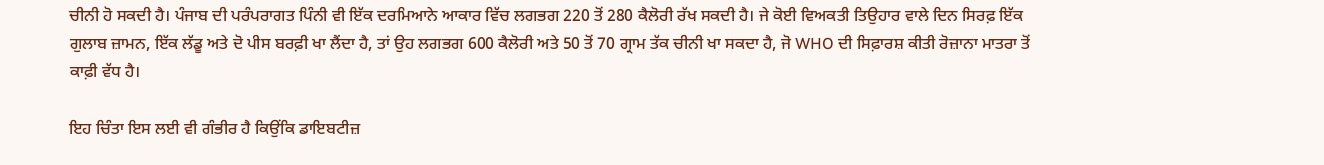ਚੀਨੀ ਹੋ ਸਕਦੀ ਹੈ। ਪੰਜਾਬ ਦੀ ਪਰੰਪਰਾਗਤ ਪਿੰਨੀ ਵੀ ਇੱਕ ਦਰਮਿਆਨੇ ਆਕਾਰ ਵਿੱਚ ਲਗਭਗ 220 ਤੋਂ 280 ਕੈਲੋਰੀ ਰੱਖ ਸਕਦੀ ਹੈ। ਜੇ ਕੋਈ ਵਿਅਕਤੀ ਤਿਉਹਾਰ ਵਾਲੇ ਦਿਨ ਸਿਰਫ਼ ਇੱਕ ਗੁਲਾਬ ਜ਼ਾਮਨ, ਇੱਕ ਲੱਡੂ ਅਤੇ ਦੋ ਪੀਸ ਬਰਫ਼ੀ ਖਾ ਲੈਂਦਾ ਹੈ, ਤਾਂ ਉਹ ਲਗਭਗ 600 ਕੈਲੋਰੀ ਅਤੇ 50 ਤੋਂ 70 ਗ੍ਰਾਮ ਤੱਕ ਚੀਨੀ ਖਾ ਸਕਦਾ ਹੈ, ਜੋ WHO ਦੀ ਸਿਫ਼ਾਰਸ਼ ਕੀਤੀ ਰੋਜ਼ਾਨਾ ਮਾਤਰਾ ਤੋਂ ਕਾਫ਼ੀ ਵੱਧ ਹੈ।

ਇਹ ਚਿੰਤਾ ਇਸ ਲਈ ਵੀ ਗੰਭੀਰ ਹੈ ਕਿਉਂਕਿ ਡਾਇਬਟੀਜ਼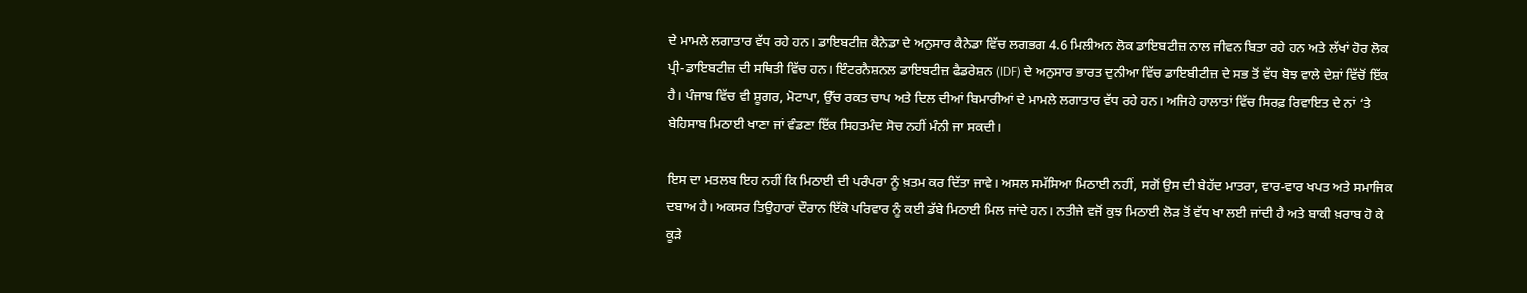ਦੇ ਮਾਮਲੇ ਲਗਾਤਾਰ ਵੱਧ ਰਹੇ ਹਨ। ਡਾਇਬਟੀਜ਼ ਕੈਨੇਡਾ ਦੇ ਅਨੁਸਾਰ ਕੈਨੇਡਾ ਵਿੱਚ ਲਗਭਗ 4.6 ਮਿਲੀਅਨ ਲੋਕ ਡਾਇਬਟੀਜ਼ ਨਾਲ ਜੀਵਨ ਬਿਤਾ ਰਹੇ ਹਨ ਅਤੇ ਲੱਖਾਂ ਹੋਰ ਲੋਕ ਪ੍ਰੀ-ਡਾਇਬਟੀਜ਼ ਦੀ ਸਥਿਤੀ ਵਿੱਚ ਹਨ। ਇੰਟਰਨੈਸ਼ਨਲ ਡਾਇਬਟੀਜ਼ ਫੈਡਰੇਸ਼ਨ (IDF) ਦੇ ਅਨੁਸਾਰ ਭਾਰਤ ਦੁਨੀਆ ਵਿੱਚ ਡਾਇਬੀਟੀਜ਼ ਦੇ ਸਭ ਤੋਂ ਵੱਧ ਬੋਝ ਵਾਲੇ ਦੇਸ਼ਾਂ ਵਿੱਚੋਂ ਇੱਕ ਹੈ। ਪੰਜਾਬ ਵਿੱਚ ਵੀ ਸ਼ੂਗਰ, ਮੋਟਾਪਾ, ਉੱਚ ਰਕਤ ਚਾਪ ਅਤੇ ਦਿਲ ਦੀਆਂ ਬਿਮਾਰੀਆਂ ਦੇ ਮਾਮਲੇ ਲਗਾਤਾਰ ਵੱਧ ਰਹੇ ਹਨ। ਅਜਿਹੇ ਹਾਲਾਤਾਂ ਵਿੱਚ ਸਿਰਫ਼ ਰਿਵਾਇਤ ਦੇ ਨਾਂ ‘ਤੇ ਬੇਹਿਸਾਬ ਮਿਠਾਈ ਖਾਣਾ ਜਾਂ ਵੰਡਣਾ ਇੱਕ ਸਿਹਤਮੰਦ ਸੋਚ ਨਹੀਂ ਮੰਨੀ ਜਾ ਸਕਦੀ।

ਇਸ ਦਾ ਮਤਲਬ ਇਹ ਨਹੀਂ ਕਿ ਮਿਠਾਈ ਦੀ ਪਰੰਪਰਾ ਨੂੰ ਖ਼ਤਮ ਕਰ ਦਿੱਤਾ ਜਾਵੇ। ਅਸਲ ਸਮੱਸਿਆ ਮਿਠਾਈ ਨਹੀਂ, ਸਗੋਂ ਉਸ ਦੀ ਬੇਹੱਦ ਮਾਤਰਾ, ਵਾਰ-ਵਾਰ ਖਪਤ ਅਤੇ ਸਮਾਜਿਕ ਦਬਾਅ ਹੈ। ਅਕਸਰ ਤਿਉਹਾਰਾਂ ਦੌਰਾਨ ਇੱਕੋ ਪਰਿਵਾਰ ਨੂੰ ਕਈ ਡੱਬੇ ਮਿਠਾਈ ਮਿਲ ਜਾਂਦੇ ਹਨ। ਨਤੀਜੇ ਵਜੋਂ ਕੁਝ ਮਿਠਾਈ ਲੋੜ ਤੋਂ ਵੱਧ ਖਾ ਲਈ ਜਾਂਦੀ ਹੈ ਅਤੇ ਬਾਕੀ ਖ਼ਰਾਬ ਹੋ ਕੇ ਕੂੜੇ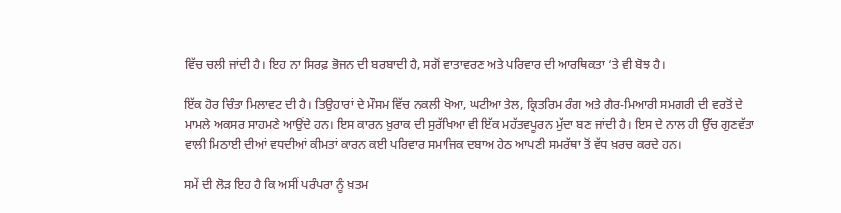ਵਿੱਚ ਚਲੀ ਜਾਂਦੀ ਹੈ। ਇਹ ਨਾ ਸਿਰਫ਼ ਭੋਜਨ ਦੀ ਬਰਬਾਦੀ ਹੈ, ਸਗੋਂ ਵਾਤਾਵਰਣ ਅਤੇ ਪਰਿਵਾਰ ਦੀ ਆਰਥਿਕਤਾ ‘ਤੇ ਵੀ ਬੋਝ ਹੈ।

ਇੱਕ ਹੋਰ ਚਿੰਤਾ ਮਿਲਾਵਟ ਦੀ ਹੈ। ਤਿਉਹਾਰਾਂ ਦੇ ਮੌਸਮ ਵਿੱਚ ਨਕਲੀ ਖੋਆ, ਘਟੀਆ ਤੇਲ, ਕ੍ਰਿਤਰਿਮ ਰੰਗ ਅਤੇ ਗੈਰ-ਮਿਆਰੀ ਸਮਗਰੀ ਦੀ ਵਰਤੋਂ ਦੇ ਮਾਮਲੇ ਅਕਸਰ ਸਾਹਮਣੇ ਆਉਂਦੇ ਹਨ। ਇਸ ਕਾਰਨ ਖ਼ੁਰਾਕ ਦੀ ਸੁਰੱਖਿਆ ਵੀ ਇੱਕ ਮਹੱਤਵਪੂਰਨ ਮੁੱਦਾ ਬਣ ਜਾਂਦੀ ਹੈ। ਇਸ ਦੇ ਨਾਲ ਹੀ ਉੱਚ ਗੁਣਵੱਤਾ ਵਾਲੀ ਮਿਠਾਈ ਦੀਆਂ ਵਧਦੀਆਂ ਕੀਮਤਾਂ ਕਾਰਨ ਕਈ ਪਰਿਵਾਰ ਸਮਾਜਿਕ ਦਬਾਅ ਹੇਠ ਆਪਣੀ ਸਮਰੱਥਾ ਤੋਂ ਵੱਧ ਖ਼ਰਚ ਕਰਦੇ ਹਨ।

ਸਮੇਂ ਦੀ ਲੋੜ ਇਹ ਹੈ ਕਿ ਅਸੀਂ ਪਰੰਪਰਾ ਨੂੰ ਖ਼ਤਮ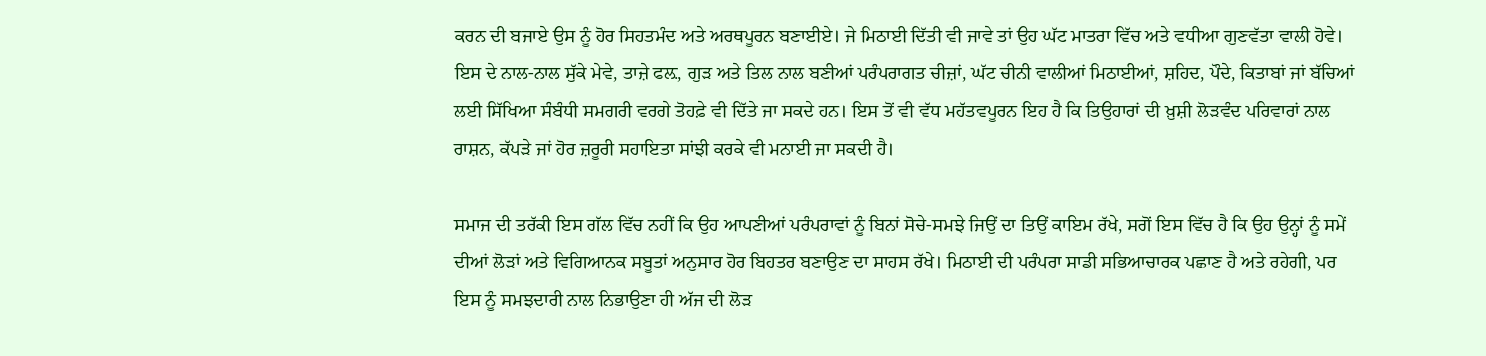ਕਰਨ ਦੀ ਬਜਾਏ ਉਸ ਨੂੰ ਹੋਰ ਸਿਹਤਮੰਦ ਅਤੇ ਅਰਥਪੂਰਨ ਬਣਾਈਏ। ਜੇ ਮਿਠਾਈ ਦਿੱਤੀ ਵੀ ਜਾਵੇ ਤਾਂ ਉਹ ਘੱਟ ਮਾਤਰਾ ਵਿੱਚ ਅਤੇ ਵਧੀਆ ਗੁਣਵੱਤਾ ਵਾਲੀ ਹੋਵੇ। ਇਸ ਦੇ ਨਾਲ-ਨਾਲ ਸੁੱਕੇ ਮੇਵੇ, ਤਾਜ਼ੇ ਫਲ਼, ਗੁੜ ਅਤੇ ਤਿਲ ਨਾਲ ਬਣੀਆਂ ਪਰੰਪਰਾਗਤ ਚੀਜ਼ਾਂ, ਘੱਟ ਚੀਨੀ ਵਾਲੀਆਂ ਮਿਠਾਈਆਂ, ਸ਼ਹਿਦ, ਪੌਦੇ, ਕਿਤਾਬਾਂ ਜਾਂ ਬੱਚਿਆਂ ਲਈ ਸਿੱਖਿਆ ਸੰਬੰਧੀ ਸਮਗਰੀ ਵਰਗੇ ਤੋਹਫ਼ੇ ਵੀ ਦਿੱਤੇ ਜਾ ਸਕਦੇ ਹਨ। ਇਸ ਤੋਂ ਵੀ ਵੱਧ ਮਹੱਤਵਪੂਰਨ ਇਹ ਹੈ ਕਿ ਤਿਉਹਾਰਾਂ ਦੀ ਖ਼ੁਸ਼ੀ ਲੋੜਵੰਦ ਪਰਿਵਾਰਾਂ ਨਾਲ ਰਾਸ਼ਨ, ਕੱਪੜੇ ਜਾਂ ਹੋਰ ਜ਼ਰੂਰੀ ਸਹਾਇਤਾ ਸਾਂਝੀ ਕਰਕੇ ਵੀ ਮਨਾਈ ਜਾ ਸਕਦੀ ਹੈ।

ਸਮਾਜ ਦੀ ਤਰੱਕੀ ਇਸ ਗੱਲ ਵਿੱਚ ਨਹੀਂ ਕਿ ਉਹ ਆਪਣੀਆਂ ਪਰੰਪਰਾਵਾਂ ਨੂੰ ਬਿਨਾਂ ਸੋਚੇ-ਸਮਝੇ ਜਿਉਂ ਦਾ ਤਿਉਂ ਕਾਇਮ ਰੱਖੇ, ਸਗੋਂ ਇਸ ਵਿੱਚ ਹੈ ਕਿ ਉਹ ਉਨ੍ਹਾਂ ਨੂੰ ਸਮੇਂ ਦੀਆਂ ਲੋੜਾਂ ਅਤੇ ਵਿਗਿਆਨਕ ਸਬੂਤਾਂ ਅਨੁਸਾਰ ਹੋਰ ਬਿਹਤਰ ਬਣਾਉਣ ਦਾ ਸਾਹਸ ਰੱਖੇ। ਮਿਠਾਈ ਦੀ ਪਰੰਪਰਾ ਸਾਡੀ ਸਭਿਆਚਾਰਕ ਪਛਾਣ ਹੈ ਅਤੇ ਰਹੇਗੀ, ਪਰ ਇਸ ਨੂੰ ਸਮਝਦਾਰੀ ਨਾਲ ਨਿਭਾਉਣਾ ਹੀ ਅੱਜ ਦੀ ਲੋੜ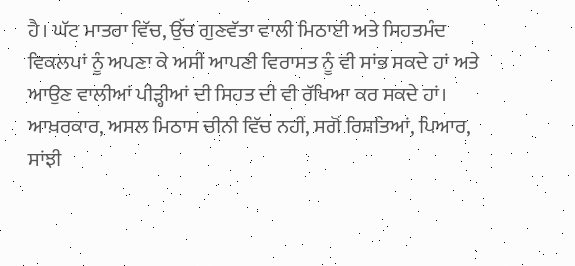ਹੈ। ਘੱਟ ਮਾਤਰਾ ਵਿੱਚ, ਉੱਚ ਗੁਣਵੱਤਾ ਵਾਲੀ ਮਿਠਾਈ ਅਤੇ ਸਿਹਤਮੰਦ ਵਿਕਲਪਾਂ ਨੂੰ ਅਪਣਾ ਕੇ ਅਸੀਂ ਆਪਣੀ ਵਿਰਾਸਤ ਨੂੰ ਵੀ ਸਾਂਭ ਸਕਦੇ ਹਾਂ ਅਤੇ ਆਉਣ ਵਾਲੀਆਂ ਪੀੜ੍ਹੀਆਂ ਦੀ ਸਿਹਤ ਦੀ ਵੀ ਰੱਖਿਆ ਕਰ ਸਕਦੇ ਹਾਂ। ਆਖ਼ਰਕਾਰ, ਅਸਲ ਮਿਠਾਸ ਚੀਨੀ ਵਿੱਚ ਨਹੀਂ, ਸਗੋਂ ਰਿਸ਼ਤਿਆਂ, ਪਿਆਰ, ਸਾਂਝੀ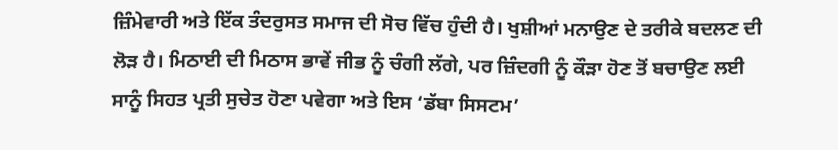ਜ਼ਿੰਮੇਵਾਰੀ ਅਤੇ ਇੱਕ ਤੰਦਰੁਸਤ ਸਮਾਜ ਦੀ ਸੋਚ ਵਿੱਚ ਹੁੰਦੀ ਹੈ। ਖੁਸ਼ੀਆਂ ਮਨਾਉਣ ਦੇ ਤਰੀਕੇ ਬਦਲਣ ਦੀ ਲੋੜ ਹੈ। ਮਿਠਾਈ ਦੀ ਮਿਠਾਸ ਭਾਵੇਂ ਜੀਭ ਨੂੰ ਚੰਗੀ ਲੱਗੇ, ਪਰ ਜ਼ਿੰਦਗੀ ਨੂੰ ਕੌੜਾ ਹੋਣ ਤੋਂ ਬਚਾਉਣ ਲਈ ਸਾਨੂੰ ਸਿਹਤ ਪ੍ਰਤੀ ਸੁਚੇਤ ਹੋਣਾ ਪਵੇਗਾ ਅਤੇ ਇਸ ‘ਡੱਬਾ ਸਿਸਟਮ’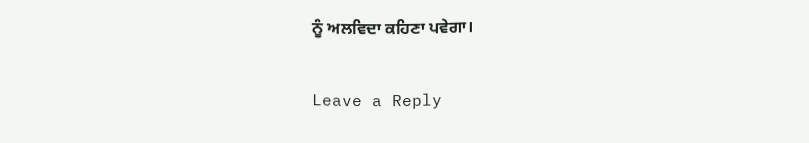ਨੂੰ ਅਲਵਿਦਾ ਕਹਿਣਾ ਪਵੇਗਾ।

Leave a Reply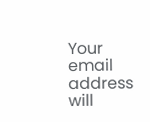Your email address will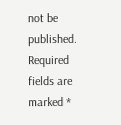not be published. Required fields are marked *